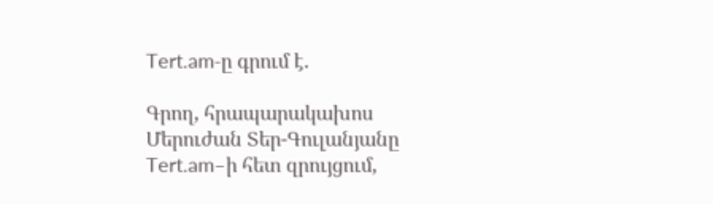Tert.am-ը գրում է.

Գրող, հրապարակախոս Մերուժան Տեր-Գուլանյանը Tert.am–ի հետ զրույցում,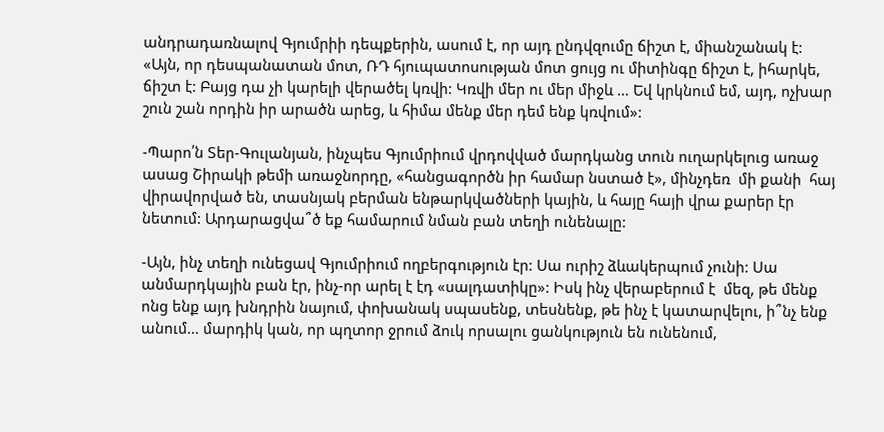անդրադառնալով Գյումրիի դեպքերին, ասում է, որ այդ ընդվզումը ճիշտ է, միանշանակ է: «Այն, որ դեսպանատան մոտ, ՌԴ հյուպատոսության մոտ ցույց ու միտինգը ճիշտ է, իհարկե, ճիշտ է: Բայց դա չի կարելի վերածել կռվի: Կռվի մեր ու մեր միջև … Եվ կրկնում եմ, այդ, ոչխար շուն շան որդին իր արածն արեց, և հիմա մենք մեր դեմ ենք կռվում»:

-Պարո՛ն Տեր-Գուլանյան, ինչպես Գյումրիում վրդովված մարդկանց տուն ուղարկելուց առաջ ասաց Շիրակի թեմի առաջնորդը, «հանցագործն իր համար նստած է», մինչդեռ  մի քանի  հայ վիրավորված են, տասնյակ բերման ենթարկվածների կային, և հայը հայի վրա քարեր էր նետում: Արդարացվա՞ծ եք համարում նման բան տեղի ունենալը:

-Այն, ինչ տեղի ունեցավ Գյումրիում ողբերգություն էր: Սա ուրիշ ձևակերպում չունի: Սա անմարդկային բան էր, ինչ-որ արել է էդ «սալդատիկը»: Իսկ ինչ վերաբերում է  մեզ, թե մենք ոնց ենք այդ խնդրին նայում, փոխանակ սպասենք, տեսնենք, թե ինչ է կատարվելու, ի՞նչ ենք անում… մարդիկ կան, որ պղտոր ջրում ձուկ որսալու ցանկություն են ունենում,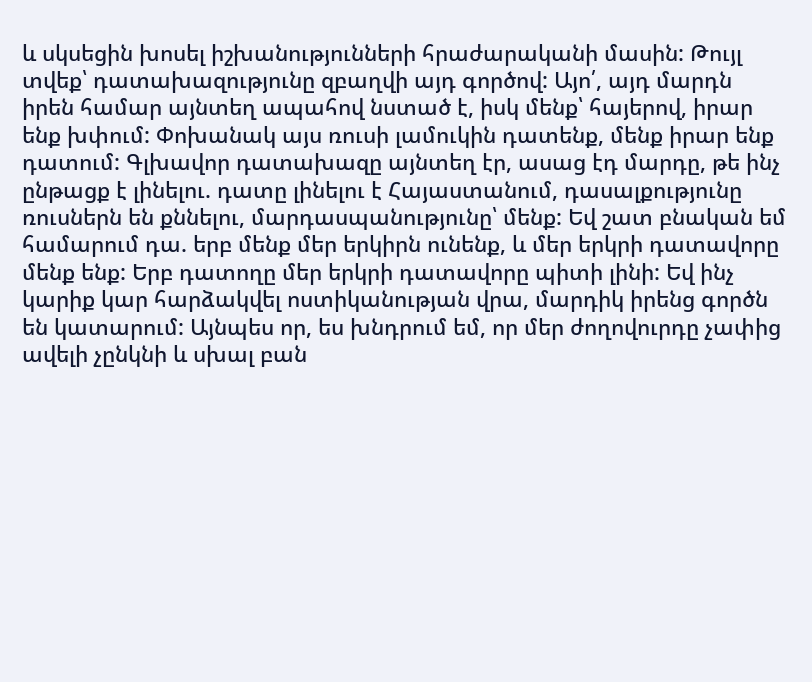և սկսեցին խոսել իշխանությունների հրաժարականի մասին: Թույլ տվեք՝ դատախազությունը զբաղվի այդ գործով: Այո՛, այդ մարդն իրեն համար այնտեղ ապահով նստած է, իսկ մենք՝ հայերով, իրար ենք խփում: Փոխանակ այս ռուսի լամուկին դատենք, մենք իրար ենք դատում: Գլխավոր դատախազը այնտեղ էր, ասաց էդ մարդը, թե ինչ ընթացք է լինելու. դատը լինելու է Հայաստանում, դասալքությունը ռուսներն են քննելու, մարդասպանությունը՝ մենք: Եվ շատ բնական եմ համարում դա. երբ մենք մեր երկիրն ունենք, և մեր երկրի դատավորը մենք ենք: Երբ դատողը մեր երկրի դատավորը պիտի լինի: Եվ ինչ կարիք կար հարձակվել ոստիկանության վրա, մարդիկ իրենց գործն են կատարում: Այնպես որ, ես խնդրում եմ, որ մեր ժողովուրդը չափից ավելի չընկնի և սխալ բան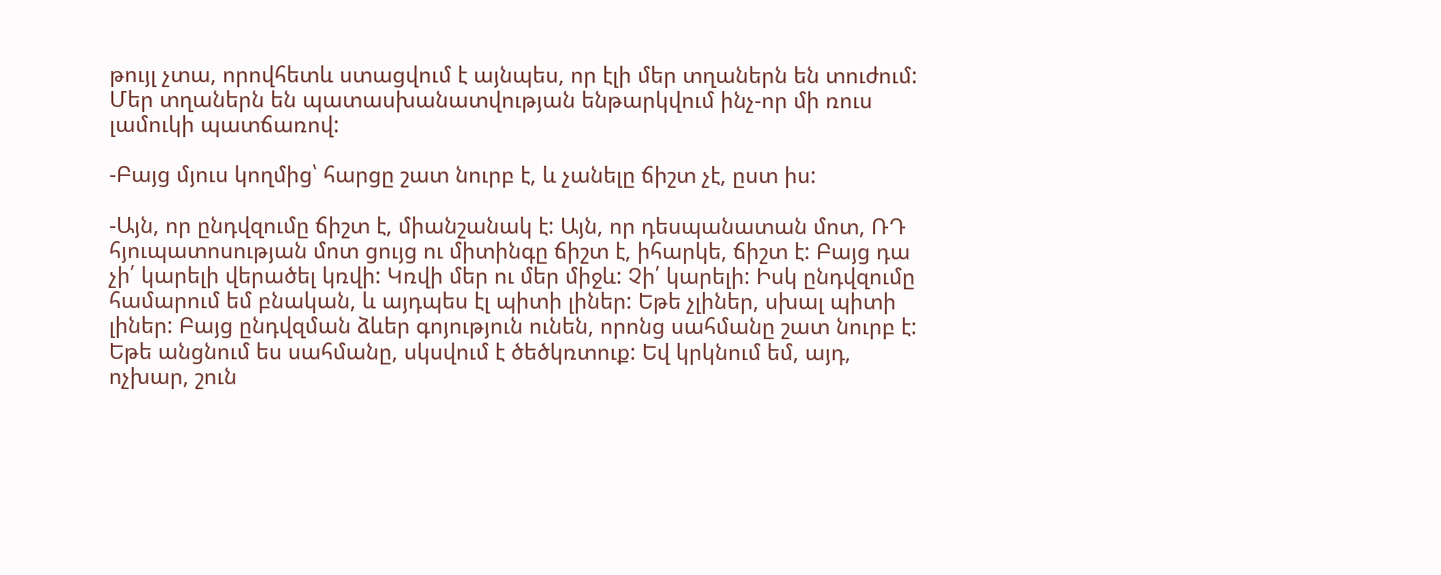թույլ չտա, որովհետև ստացվում է այնպես, որ էլի մեր տղաներն են տուժում: Մեր տղաներն են պատասխանատվության ենթարկվում ինչ-որ մի ռուս լամուկի պատճառով:

-Բայց մյուս կողմից՝ հարցը շատ նուրբ է, և չանելը ճիշտ չէ, ըստ իս:

-Այն, որ ընդվզումը ճիշտ է, միանշանակ է: Այն, որ դեսպանատան մոտ, ՌԴ հյուպատոսության մոտ ցույց ու միտինգը ճիշտ է, իհարկե, ճիշտ է: Բայց դա չի՛ կարելի վերածել կռվի: Կռվի մեր ու մեր միջև: Չի՛ կարելի: Իսկ ընդվզումը համարում եմ բնական, և այդպես էլ պիտի լիներ: Եթե չլիներ, սխալ պիտի լիներ: Բայց ընդվզման ձևեր գոյություն ունեն, որոնց սահմանը շատ նուրբ է: Եթե անցնում ես սահմանը, սկսվում է ծեծկռտուք: Եվ կրկնում եմ, այդ, ոչխար, շուն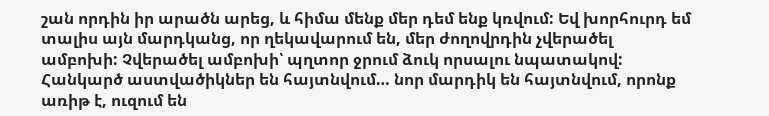շան որդին իր արածն արեց, և հիմա մենք մեր դեմ ենք կռվում: Եվ խորհուրդ եմ տալիս այն մարդկանց, որ ղեկավարում են, մեր ժողովրդին չվերածել ամբոխի: Չվերածել ամբոխի՝ պղտոր ջրում ձուկ որսալու նպատակով: Հանկարծ աստվածիկներ են հայտնվում… նոր մարդիկ են հայտնվում, որոնք առիթ է, ուզում են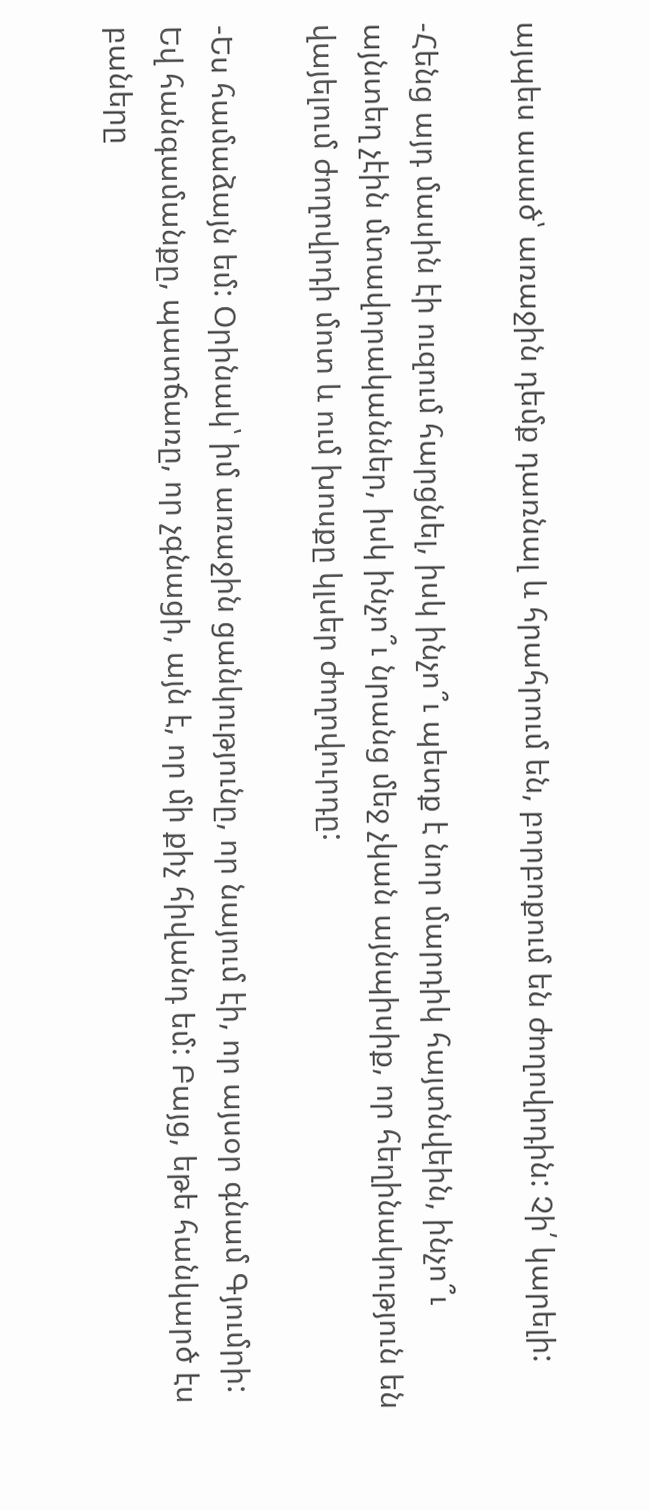այպես ասած՝ առաջին դեմք դառնալ և հրահրում են, բորբոքում են ժողովրդին: Չի՛ կարելի:

-Հենց այդ մասին էի ուզում հարցնել, իսկ ինչո՞ւ պետք է նոր մարդիկ հայտնվեին, ինչո՞ւ այնտեղ չէին մտավորականներ, իսկ ինչո՞ւ նրանց մեջ չկան այնպիսիք, որ հեղինակություն են վայելում ժողովրդի մոտ և ում խոսքը կլսեր ժողովուրդը:

-Ես համաձայն եմ: Օրինակ՝ իմ առաջին ցանկությունը, որ նայում էի, որ այսօր գնամ Գյումրի: Եվ հանգամանքը, պատճառը, որ չգնացի, այն է, որ մի քիչ հիվանդ եմ: Բայց, եթե հանկարծ էս բաները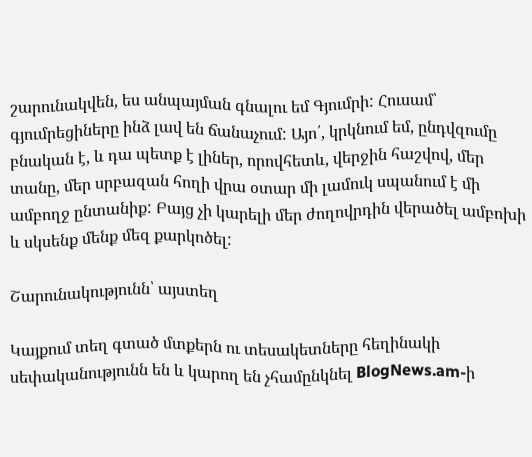շարունակվեն, ես անպայման գնալու եմ Գյումրի: Հուսամ՝ գյումրեցիները ինձ լավ են ճանաչում: Այո՛, կրկնում եմ, ընդվզումը բնական է, և դա պետք է լիներ, որովհետև, վերջին հաշվով, մեր տանը, մեր սրբազան հողի վրա օտար մի լամուկ սպանում է մի ամբողջ ընտանիք: Բայց չի կարելի մեր ժողովրդին վերածել ամբոխի և սկսենք մենք մեզ քարկոծել:

Շարունակությունն՝ այստեղ

Կայքում տեղ գտած մտքերն ու տեսակետները հեղինակի սեփականությունն են և կարող են չհամընկնել BlogNews.am-ի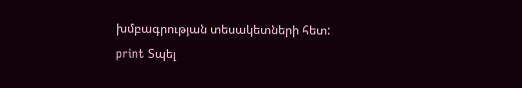խմբագրության տեսակետների հետ:
print Տպել